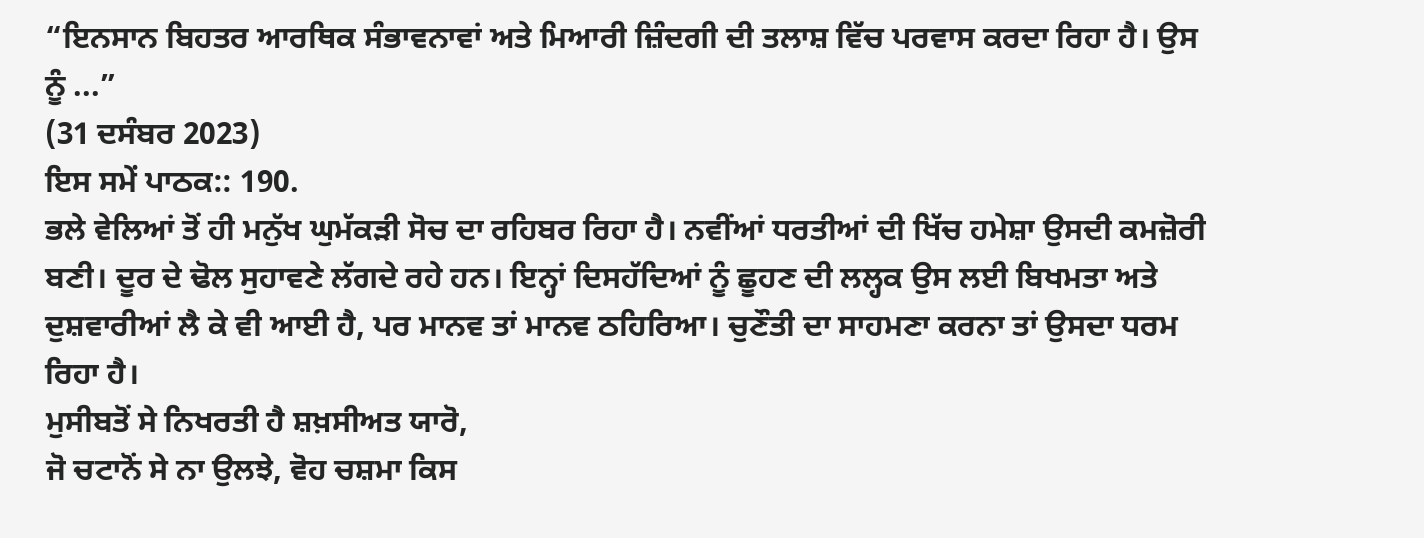“ਇਨਸਾਨ ਬਿਹਤਰ ਆਰਥਿਕ ਸੰਭਾਵਨਾਵਾਂ ਅਤੇ ਮਿਆਰੀ ਜ਼ਿੰਦਗੀ ਦੀ ਤਲਾਸ਼ ਵਿੱਚ ਪਰਵਾਸ ਕਰਦਾ ਰਿਹਾ ਹੈ। ਉਸ ਨੂੰ ...”
(31 ਦਸੰਬਰ 2023)
ਇਸ ਸਮੇਂ ਪਾਠਕ:: 190.
ਭਲੇ ਵੇਲਿਆਂ ਤੋਂ ਹੀ ਮਨੁੱਖ ਘੁਮੱਕੜੀ ਸੋਚ ਦਾ ਰਹਿਬਰ ਰਿਹਾ ਹੈ। ਨਵੀਂਆਂ ਧਰਤੀਆਂ ਦੀ ਖਿੱਚ ਹਮੇਸ਼ਾ ਉਸਦੀ ਕਮਜ਼ੋਰੀ ਬਣੀ। ਦੂਰ ਦੇ ਢੋਲ ਸੁਹਾਵਣੇ ਲੱਗਦੇ ਰਹੇ ਹਨ। ਇਨ੍ਹਾਂ ਦਿਸਹੱਦਿਆਂ ਨੂੰ ਛੂਹਣ ਦੀ ਲਲ੍ਹਕ ਉਸ ਲਈ ਬਿਖਮਤਾ ਅਤੇ ਦੁਸ਼ਵਾਰੀਆਂ ਲੈ ਕੇ ਵੀ ਆਈ ਹੈ, ਪਰ ਮਾਨਵ ਤਾਂ ਮਾਨਵ ਠਹਿਰਿਆ। ਚੁਣੌਤੀ ਦਾ ਸਾਹਮਣਾ ਕਰਨਾ ਤਾਂ ਉਸਦਾ ਧਰਮ ਰਿਹਾ ਹੈ।
ਮੁਸੀਬਤੋਂ ਸੇ ਨਿਖਰਤੀ ਹੈ ਸ਼ਖ਼ਸੀਅਤ ਯਾਰੋ,
ਜੋ ਚਟਾਨੋਂ ਸੇ ਨਾ ਉਲਝੇ, ਵੋਹ ਚਸ਼ਮਾ ਕਿਸ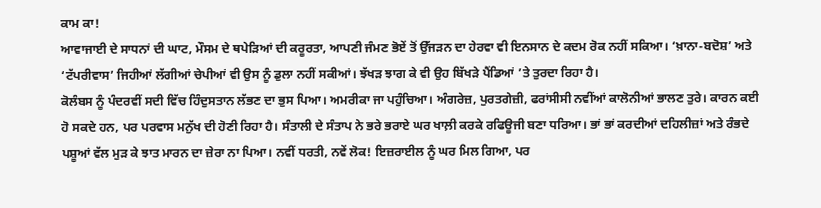ਕਾਮ ਕਾ!
ਆਵਾਜਾਈ ਦੇ ਸਾਧਨਾਂ ਦੀ ਘਾਟ, ਮੌਸਮ ਦੇ ਥਪੇੜਿਆਂ ਦੀ ਕਰੂਰਤਾ, ਆਪਣੀ ਜੰਮਣ ਭੋਏਂ ਤੋਂ ਉੱਜੜਨ ਦਾ ਹੇਰਵਾ ਵੀ ਇਨਸਾਨ ਦੇ ਕਦਮ ਰੋਕ ਨਹੀਂ ਸਕਿਆ। ‘ਖ਼ਾਨਾ-ਬਦੋਸ਼’ ਅਤੇ ‘ਟੱਪਰੀਵਾਸ’ ਜਿਹੀਆਂ ਲੱਗੀਆਂ ਚੇਪੀਆਂ ਵੀ ਉਸ ਨੂੰ ਡੁਲਾ ਨਹੀਂ ਸਕੀਆਂ। ਝੱਖੜ ਝਾਗ ਕੇ ਵੀ ਉਹ ਬਿੱਖੜੇ ਪੈਂਡਿਆਂ ’ਤੇ ਤੁਰਦਾ ਰਿਹਾ ਹੈ।
ਕੋਲੰਬਸ ਨੂੰ ਪੰਦਰਵੀਂ ਸਦੀ ਵਿੱਚ ਹਿੰਦੁਸਤਾਨ ਲੱਭਣ ਦਾ ਭੁਸ ਪਿਆ। ਅਮਰੀਕਾ ਜਾ ਪਹੁੰਚਿਆ। ਅੰਗਰੇਜ਼, ਪੁਰਤਗੇਜ਼ੀ, ਫਰਾਂਸੀਸੀ ਨਵੀਂਆਂ ਕਾਲੋਨੀਆਂ ਭਾਲਣ ਤੁਰੇ। ਕਾਰਨ ਕਈ ਹੋ ਸਕਦੇ ਹਨ, ਪਰ ਪਰਵਾਸ ਮਨੁੱਖ ਦੀ ਹੋਣੀ ਰਿਹਾ ਹੈ। ਸੰਤਾਲੀ ਦੇ ਸੰਤਾਪ ਨੇ ਭਰੇ ਭਰਾਏ ਘਰ ਖਾਲ਼ੀ ਕਰਕੇ ਰਫਿਊਜੀ ਬਣਾ ਧਰਿਆ। ਭਾਂ ਭਾਂ ਕਰਦੀਆਂ ਦਹਿਲੀਜ਼ਾਂ ਅਤੇ ਰੰਭਦੇ ਪਸ਼ੂਆਂ ਵੱਲ ਮੁੜ ਕੇ ਝਾਤ ਮਾਰਨ ਦਾ ਜ਼ੇਰਾ ਨਾ ਪਿਆ। ਨਵੀਂ ਧਰਤੀ, ਨਵੇਂ ਲੋਕ! ਇਜ਼ਰਾਈਲ ਨੂੰ ਘਰ ਮਿਲ ਗਿਆ, ਪਰ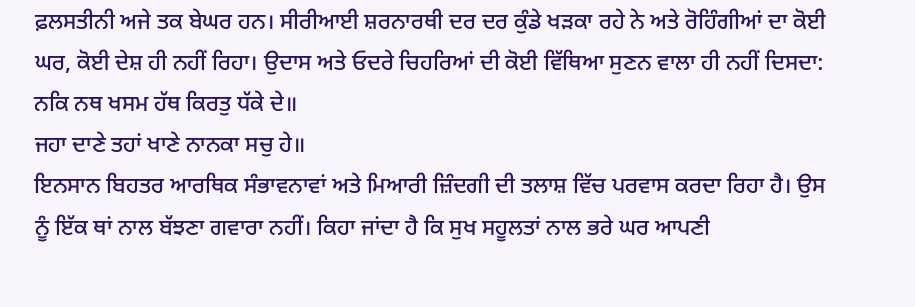ਫ਼ਲਸਤੀਨੀ ਅਜੇ ਤਕ ਬੇਘਰ ਹਨ। ਸੀਰੀਆਈ ਸ਼ਰਨਾਰਥੀ ਦਰ ਦਰ ਕੁੰਡੇ ਖੜਕਾ ਰਹੇ ਨੇ ਅਤੇ ਰੋਹਿੰਗੀਆਂ ਦਾ ਕੋਈ ਘਰ, ਕੋਈ ਦੇਸ਼ ਹੀ ਨਹੀਂ ਰਿਹਾ। ਉਦਾਸ ਅਤੇ ਓਦਰੇ ਚਿਹਰਿਆਂ ਦੀ ਕੋਈ ਵਿੱਥਿਆ ਸੁਣਨ ਵਾਲਾ ਹੀ ਨਹੀਂ ਦਿਸਦਾ:
ਨਕਿ ਨਥ ਖਸਮ ਹੱਥ ਕਿਰਤੁ ਧੱਕੇ ਦੇ॥
ਜਹਾ ਦਾਣੇ ਤਹਾਂ ਖਾਣੇ ਨਾਨਕਾ ਸਚੁ ਹੇ॥
ਇਨਸਾਨ ਬਿਹਤਰ ਆਰਥਿਕ ਸੰਭਾਵਨਾਵਾਂ ਅਤੇ ਮਿਆਰੀ ਜ਼ਿੰਦਗੀ ਦੀ ਤਲਾਸ਼ ਵਿੱਚ ਪਰਵਾਸ ਕਰਦਾ ਰਿਹਾ ਹੈ। ਉਸ ਨੂੰ ਇੱਕ ਥਾਂ ਨਾਲ ਬੱਝਣਾ ਗਵਾਰਾ ਨਹੀਂ। ਕਿਹਾ ਜਾਂਦਾ ਹੈ ਕਿ ਸੁਖ ਸਹੂਲਤਾਂ ਨਾਲ ਭਰੇ ਘਰ ਆਪਣੀ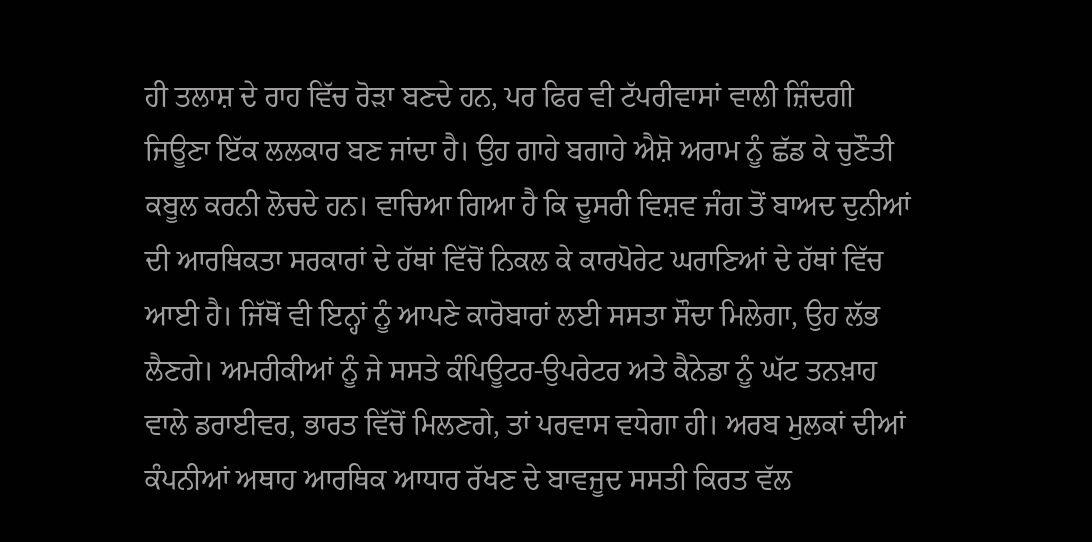ਹੀ ਤਲਾਸ਼ ਦੇ ਰਾਹ ਵਿੱਚ ਰੋੜਾ ਬਣਦੇ ਹਨ, ਪਰ ਫਿਰ ਵੀ ਟੱਪਰੀਵਾਸਾਂ ਵਾਲੀ ਜ਼ਿੰਦਗੀ ਜਿਊਣਾ ਇੱਕ ਲਲਕਾਰ ਬਣ ਜਾਂਦਾ ਹੈ। ਉਹ ਗਾਹੇ ਬਗਾਹੇ ਐਸ਼ੋ ਅਰਾਮ ਨੂੰ ਛੱਡ ਕੇ ਚੁਣੌਤੀ ਕਬੂਲ ਕਰਨੀ ਲੋਚਦੇ ਹਨ। ਵਾਚਿਆ ਗਿਆ ਹੈ ਕਿ ਦੂਸਰੀ ਵਿਸ਼ਵ ਜੰਗ ਤੋਂ ਬਾਅਦ ਦੁਨੀਆਂ ਦੀ ਆਰਥਿਕਤਾ ਸਰਕਾਰਾਂ ਦੇ ਹੱਥਾਂ ਵਿੱਚੋਂ ਨਿਕਲ ਕੇ ਕਾਰਪੋਰੇਟ ਘਰਾਣਿਆਂ ਦੇ ਹੱਥਾਂ ਵਿੱਚ ਆਈ ਹੈ। ਜਿੱਥੋਂ ਵੀ ਇਨ੍ਹਾਂ ਨੂੰ ਆਪਣੇ ਕਾਰੋਬਾਰਾਂ ਲਈ ਸਸਤਾ ਸੌਦਾ ਮਿਲੇਗਾ, ਉਹ ਲੱਭ ਲੈਣਗੇ। ਅਮਰੀਕੀਆਂ ਨੂੰ ਜੇ ਸਸਤੇ ਕੰਪਿਊਟਰ-ਉਪਰੇਟਰ ਅਤੇ ਕੈਨੇਡਾ ਨੂੰ ਘੱਟ ਤਨਖ਼ਾਹ ਵਾਲੇ ਡਰਾਈਵਰ, ਭਾਰਤ ਵਿੱਚੋਂ ਮਿਲਣਗੇ, ਤਾਂ ਪਰਵਾਸ ਵਧੇਗਾ ਹੀ। ਅਰਬ ਮੁਲਕਾਂ ਦੀਆਂ ਕੰਪਨੀਆਂ ਅਥਾਹ ਆਰਥਿਕ ਆਧਾਰ ਰੱਖਣ ਦੇ ਬਾਵਜੂਦ ਸਸਤੀ ਕਿਰਤ ਵੱਲ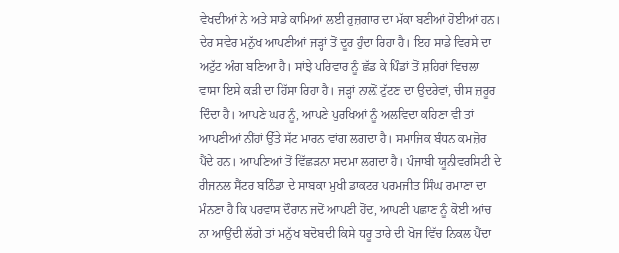ਵੇਖਦੀਆਂ ਨੇ ਅਤੇ ਸਾਡੇ ਕਾਮਿਆਂ ਲਈ ਰੁਜ਼ਗਾਰ ਦਾ ਮੱਕਾ ਬਣੀਆਂ ਹੋਈਆਂ ਹਨ।
ਦੇਰ ਸਵੇਰ ਮਨੁੱਖ ਆਪਣੀਆਂ ਜੜ੍ਹਾਂ ਤੋਂ ਦੂਰ ਹੁੰਦਾ ਰਿਹਾ ਹੈ। ਇਹ ਸਾਡੇ ਵਿਰਸੇ ਦਾ ਅਟੁੱਟ ਅੰਗ ਬਣਿਆ ਹੈ। ਸਾਂਝੇ ਪਰਿਵਾਰ ਨੂੰ ਛੱਡ ਕੇ ਪਿੰਡਾਂ ਤੋਂ ਸ਼ਹਿਰਾਂ ਵਿਚਲਾ ਵਾਸਾ ਇਸੇ ਕੜੀ ਦਾ ਹਿੱਸਾ ਰਿਹਾ ਹੈ। ਜੜ੍ਹਾਂ ਨਾਲ਼ੋਂ ਟੁੱਟਣ ਦਾ ਉਦਰੇਵਾਂ, ਚੀਸ ਜ਼ਰੂਰ ਦਿੰਦਾ ਹੈ। ਆਪਣੇ ਘਰ ਨੂੰ, ਆਪਣੇ ਪੁਰਖਿਆਂ ਨੂੰ ਅਲਵਿਦਾ ਕਹਿਣਾ ਵੀ ਤਾਂ ਆਪਣੀਆਂ ਨੀਂਹਾਂ ਉੱਤੇ ਸੱਟ ਮਾਰਨ ਵਾਂਗ ਲਗਦਾ ਹੈ। ਸਮਾਜਿਕ ਬੰਧਨ ਕਮਜ਼ੋਰ ਪੈਂਦੇ ਹਨ। ਆਪਣਿਆਂ ਤੋਂ ਵਿੱਛੜਨਾ ਸਦਮਾ ਲਗਦਾ ਹੈ। ਪੰਜਾਬੀ ਯੂਨੀਵਰਸਿਟੀ ਦੇ ਰੀਜਨਲ ਸੈਂਟਰ ਬਠਿੰਡਾ ਦੇ ਸਾਬਕਾ ਮੁਖੀ ਡਾਕਟਰ ਪਰਮਜੀਤ ਸਿੰਘ ਰਮਾਣਾ ਦਾ ਮੰਨਣਾ ਹੈ ਕਿ ਪਰਵਾਸ ਦੌਰਾਨ ਜਦੋਂ ਆਪਣੀ ਹੋਂਦ, ਆਪਣੀ ਪਛਾਣ ਨੂੰ ਕੋਈ ਆਂਚ ਨਾ ਆਉਂਦੀ ਲੱਗੇ ਤਾਂ ਮਨੁੱਖ ਬਦੋਬਦੀ ਕਿਸੇ ਧਰੂ ਤਾਰੇ ਦੀ ਖੋਜ ਵਿੱਚ ਨਿਕਲ ਪੈਂਦਾ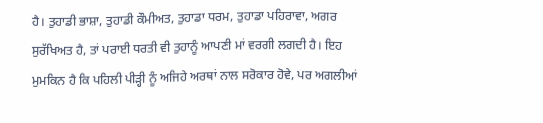ਹੈ। ਤੁਹਾਡੀ ਭਾਸ਼ਾ, ਤੁਹਾਡੀ ਕੌਮੀਅਤ, ਤੁਹਾਡਾ ਧਰਮ, ਤੁਹਾਡਾ ਪਹਿਰਾਵਾ, ਅਗਰ ਸੁਰੱਖਿਅਤ ਹੈ, ਤਾਂ ਪਰਾਈ ਧਰਤੀ ਵੀ ਤੁਹਾਨੂੰ ਆਪਣੀ ਮਾਂ ਵਰਗੀ ਲਗਦੀ ਹੈ। ਇਹ ਮੁਮਕਿਨ ਹੈ ਕਿ ਪਹਿਲੀ ਪੀੜ੍ਹੀ ਨੂੰ ਅਜਿਹੇ ਅਰਥਾਂ ਨਾਲ ਸਰੋਕਾਰ ਹੋਵੇ, ਪਰ ਅਗਲੀਆਂ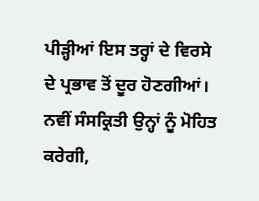ਪੀੜ੍ਹੀਆਂ ਇਸ ਤਰ੍ਹਾਂ ਦੇ ਵਿਰਸੇ ਦੇ ਪ੍ਰਭਾਵ ਤੋਂ ਦੂਰ ਹੋਣਗੀਆਂ। ਨਵੀਂ ਸੰਸਕ੍ਰਿਤੀ ਉਨ੍ਹਾਂ ਨੂੰ ਮੋਹਿਤ ਕਰੇਗੀ,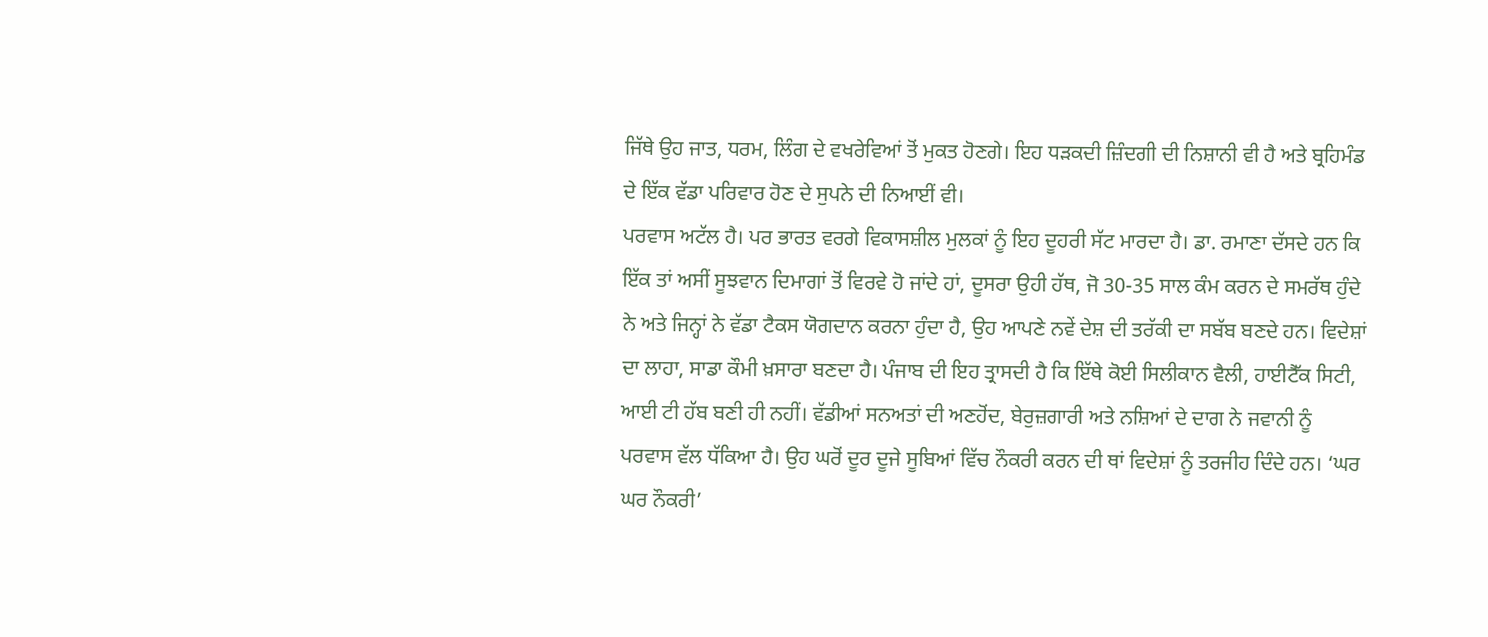ਜਿੱਥੇ ਉਹ ਜਾਤ, ਧਰਮ, ਲਿੰਗ ਦੇ ਵਖਰੇਵਿਆਂ ਤੋਂ ਮੁਕਤ ਹੋਣਗੇ। ਇਹ ਧੜਕਦੀ ਜ਼ਿੰਦਗੀ ਦੀ ਨਿਸ਼ਾਨੀ ਵੀ ਹੈ ਅਤੇ ਬ੍ਰਹਿਮੰਡ ਦੇ ਇੱਕ ਵੱਡਾ ਪਰਿਵਾਰ ਹੋਣ ਦੇ ਸੁਪਨੇ ਦੀ ਨਿਆਈਂ ਵੀ।
ਪਰਵਾਸ ਅਟੱਲ ਹੈ। ਪਰ ਭਾਰਤ ਵਰਗੇ ਵਿਕਾਸਸ਼ੀਲ ਮੁਲਕਾਂ ਨੂੰ ਇਹ ਦੂਹਰੀ ਸੱਟ ਮਾਰਦਾ ਹੈ। ਡਾ. ਰਮਾਣਾ ਦੱਸਦੇ ਹਨ ਕਿ ਇੱਕ ਤਾਂ ਅਸੀਂ ਸੂਝਵਾਨ ਦਿਮਾਗਾਂ ਤੋਂ ਵਿਰਵੇ ਹੋ ਜਾਂਦੇ ਹਾਂ, ਦੂਸਰਾ ਉਹੀ ਹੱਥ, ਜੋ 30-35 ਸਾਲ ਕੰਮ ਕਰਨ ਦੇ ਸਮਰੱਥ ਹੁੰਦੇ ਨੇ ਅਤੇ ਜਿਨ੍ਹਾਂ ਨੇ ਵੱਡਾ ਟੈਕਸ ਯੋਗਦਾਨ ਕਰਨਾ ਹੁੰਦਾ ਹੈ, ਉਹ ਆਪਣੇ ਨਵੇਂ ਦੇਸ਼ ਦੀ ਤਰੱਕੀ ਦਾ ਸਬੱਬ ਬਣਦੇ ਹਨ। ਵਿਦੇਸ਼ਾਂ ਦਾ ਲਾਹਾ, ਸਾਡਾ ਕੌਮੀ ਖ਼ਸਾਰਾ ਬਣਦਾ ਹੈ। ਪੰਜਾਬ ਦੀ ਇਹ ਤ੍ਰਾਸਦੀ ਹੈ ਕਿ ਇੱਥੇ ਕੋਈ ਸਿਲੀਕਾਨ ਵੈਲੀ, ਹਾਈਟੈੱਕ ਸਿਟੀ, ਆਈ ਟੀ ਹੱਬ ਬਣੀ ਹੀ ਨਹੀਂ। ਵੱਡੀਆਂ ਸਨਅਤਾਂ ਦੀ ਅਣਹੋਂਦ, ਬੇਰੁਜ਼ਗਾਰੀ ਅਤੇ ਨਸ਼ਿਆਂ ਦੇ ਦਾਗ ਨੇ ਜਵਾਨੀ ਨੂੰ ਪਰਵਾਸ ਵੱਲ ਧੱਕਿਆ ਹੈ। ਉਹ ਘਰੋਂ ਦੂਰ ਦੂਜੇ ਸੂਬਿਆਂ ਵਿੱਚ ਨੌਕਰੀ ਕਰਨ ਦੀ ਥਾਂ ਵਿਦੇਸ਼ਾਂ ਨੂੰ ਤਰਜੀਹ ਦਿੰਦੇ ਹਨ। ‘ਘਰ ਘਰ ਨੌਕਰੀ’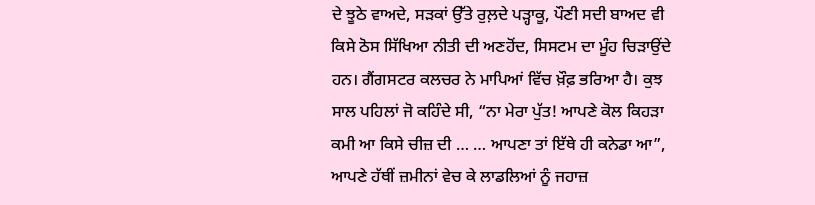ਦੇ ਝੂਠੇ ਵਾਅਦੇ, ਸੜਕਾਂ ਉੱਤੇ ਰੁਲ਼ਦੇ ਪੜ੍ਹਾਕੂ, ਪੌਣੀ ਸਦੀ ਬਾਅਦ ਵੀ ਕਿਸੇ ਠੋਸ ਸਿੱਖਿਆ ਨੀਤੀ ਦੀ ਅਣਹੋਂਦ, ਸਿਸਟਮ ਦਾ ਮੂੰਹ ਚਿੜਾਉਂਦੇ ਹਨ। ਗੈਂਗਸਟਰ ਕਲਚਰ ਨੇ ਮਾਪਿਆਂ ਵਿੱਚ ਖ਼ੌਫ਼ ਭਰਿਆ ਹੈ। ਕੁਝ ਸਾਲ ਪਹਿਲਾਂ ਜੋ ਕਹਿੰਦੇ ਸੀ, “ਨਾ ਮੇਰਾ ਪੁੱਤ! ਆਪਣੇ ਕੋਲ ਕਿਹੜਾ ਕਮੀ ਆ ਕਿਸੇ ਚੀਜ਼ ਦੀ … … ਆਪਣਾ ਤਾਂ ਇੱਥੇ ਹੀ ਕਨੇਡਾ ਆ”, ਆਪਣੇ ਹੱਥੀਂ ਜ਼ਮੀਨਾਂ ਵੇਚ ਕੇ ਲਾਡਲਿਆਂ ਨੂੰ ਜਹਾਜ਼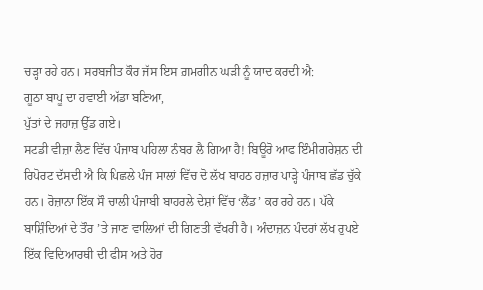ਚੜ੍ਹਾ ਰਹੇ ਹਨ। ਸਰਬਜੀਤ ਕੌਰ ਜੱਸ ਇਸ ਗ਼ਮਗੀਨ ਘੜੀ ਨੂੰ ਯਾਦ ਕਰਦੀ ਐ:
ਗੂਠਾ ਬਾਪੂ ਦਾ ਹਵਾਈ ਅੱਡਾ ਬਣਿਆ,
ਪੁੱਤਾਂ ਦੇ ਜਹਾਜ਼ ਉੱਡ ਗਏ।
ਸਟਡੀ ਵੀਜ਼ਾ ਲੈਣ ਵਿੱਚ ਪੰਜਾਬ ਪਹਿਲਾ ਨੰਬਰ ਲੈ ਗਿਆ ਹੈ! ਬਿਊਰੋ ਆਫ ਇੰਮੀਗਰੇਸ਼ਨ ਦੀ ਰਿਪੋਰਟ ਦੱਸਦੀ ਐ ਕਿ ਪਿਛਲੇ ਪੰਜ ਸਾਲਾਂ ਵਿੱਚ ਦੋ ਲੱਖ ਬਾਹਠ ਹਜ਼ਾਰ ਪਾੜ੍ਹੇ ਪੰਜਾਬ ਛੱਡ ਚੁੱਕੇ ਹਨ। ਰੋਜ਼ਾਨਾ ਇੱਕ ਸੌ ਚਾਲੀ ਪੰਜਾਬੀ ਬਾਹਰਲੇ ਦੇਸ਼ਾਂ ਵਿੱਚ ‘ਲੈਂਡ’ ਕਰ ਰਹੇ ਹਨ। ਪੱਕੇ ਬਾਸ਼ਿੰਦਿਆਂ ਦੇ ਤੌਰ ’ਤੇ ਜਾਣ ਵਾਲਿਆਂ ਦੀ ਗਿਣਤੀ ਵੱਖਰੀ ਹੈ। ਅੰਦਾਜ਼ਨ ਪੰਦਰਾਂ ਲੱਖ ਰੁਪਏ ਇੱਕ ਵਿਦਿਆਰਥੀ ਦੀ ਫੀਸ ਅਤੇ ਹੋਰ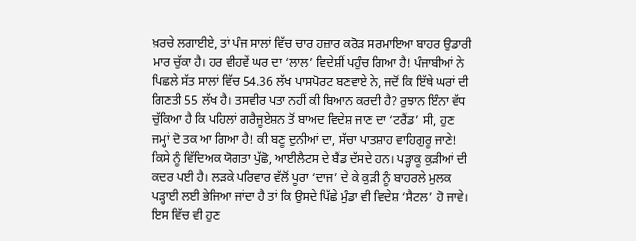ਖ਼ਰਚੇ ਲਗਾਈਏ, ਤਾਂ ਪੰਜ ਸਾਲਾਂ ਵਿੱਚ ਚਾਰ ਹਜ਼ਾਰ ਕਰੋੜ ਸਰਮਾਇਆ ਬਾਹਰ ਉਡਾਰੀ ਮਾਰ ਚੁੱਕਾ ਹੈ। ਹਰ ਵੀਹਵੇਂ ਘਰ ਦਾ ‘ਲਾਲ’ ਵਿਦੇਸ਼ੀਂ ਪਹੁੰਚ ਗਿਆ ਹੈ! ਪੰਜਾਬੀਆਂ ਨੇ ਪਿਛਲੇ ਸੱਤ ਸਾਲਾਂ ਵਿੱਚ 54.36 ਲੱਖ ਪਾਸਪੋਰਟ ਬਣਵਾਏ ਨੇ, ਜਦੋਂ ਕਿ ਇੱਥੇ ਘਰਾਂ ਦੀ ਗਿਣਤੀ 55 ਲੱਖ ਹੈ। ਤਸਵੀਰ ਪਤਾ ਨਹੀਂ ਕੀ ਬਿਆਨ ਕਰਦੀ ਹੈ? ਰੁਝਾਨ ਇੰਨਾ ਵੱਧ ਚੁੱਕਿਆ ਹੈ ਕਿ ਪਹਿਲਾਂ ਗਰੈਜੂਏਸ਼ਨ ਤੋਂ ਬਾਅਦ ਵਿਦੇਸ਼ ਜਾਣ ਦਾ ‘ਟਰੈਂਡ’ ਸੀ, ਹੁਣ ਜਮ੍ਹਾਂ ਦੋ ਤਕ ਆ ਗਿਆ ਹੈ! ਕੀ ਬਣੂ ਦੁਨੀਆਂ ਦਾ, ਸੱਚਾ ਪਾਤਸ਼ਾਹ ਵਾਹਿਗੁਰੂ ਜਾਣੇ!
ਕਿਸੇ ਨੂੰ ਵਿੱਦਿਅਕ ਯੋਗਤਾ ਪੁੱਛੋ, ਆਈਲੈਟਸ ਦੇ ਬੈਂਡ ਦੱਸਦੇ ਹਨ। ਪੜ੍ਹਾਕੂ ਕੁੜੀਆਂ ਦੀ ਕਦਰ ਪਈ ਹੈ। ਲੜਕੇ ਪਰਿਵਾਰ ਵੱਲੋਂ ਪੂਰਾ ‘ਦਾਜ’ ਦੇ ਕੇ ਕੁੜੀ ਨੂੰ ਬਾਹਰਲੇ ਮੁਲਕ ਪੜ੍ਹਾਈ ਲਈ ਭੇਜਿਆ ਜਾਂਦਾ ਹੈ ਤਾਂ ਕਿ ਉਸਦੇ ਪਿੱਛੇ ਮੁੰਡਾ ਵੀ ਵਿਦੇਸ਼ ‘ਸੈਟਲ’ ਹੋ ਜਾਵੇ। ਇਸ ਵਿੱਚ ਵੀ ਹੁਣ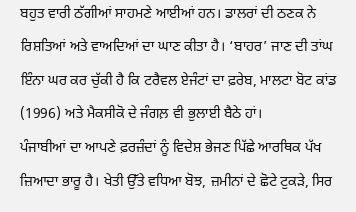ਬਹੁਤ ਵਾਰੀ ਠੱਗੀਆਂ ਸਾਹਮਣੇ ਆਈਆਂ ਹਨ। ਡਾਲਰਾਂ ਦੀ ਠਣਕ ਨੇ ਰਿਸ਼ਤਿਆਂ ਅਤੇ ਵਾਅਦਿਆਂ ਦਾ ਘਾਣ ਕੀਤਾ ਹੈ। ‘ਬਾਹਰ’ ਜਾਣ ਦੀ ਤਾਂਘ ਇੰਨਾ ਘਰ ਕਰ ਚੁੱਕੀ ਹੈ ਕਿ ਟਰੈਵਲ ਏਜੰਟਾਂ ਦਾ ਫ਼ਰੇਬ, ਮਾਲਟਾ ਬੋਟ ਕਾਂਡ (1996) ਅਤੇ ਮੈਕਸੀਕੋ ਦੇ ਜੰਗਲ਼ ਵੀ ਭੁਲਾਈ ਬੈਠੇ ਹਾਂ।
ਪੰਜਾਬੀਆਂ ਦਾ ਆਪਣੇ ਫ਼ਰਜ਼ੰਦਾਂ ਨੂੰ ਵਿਦੇਸ਼ ਭੇਜਣ ਪਿੱਛੇ ਆਰਥਿਕ ਪੱਖ ਜ਼ਿਆਦਾ ਭਾਰੂ ਹੈ। ਖੇਤੀ ਉੱਤੇ ਵਧਿਆ ਬੋਝ, ਜ਼ਮੀਨਾਂ ਦੇ ਛੋਟੇ ਟੁਕੜੇ, ਸਿਰ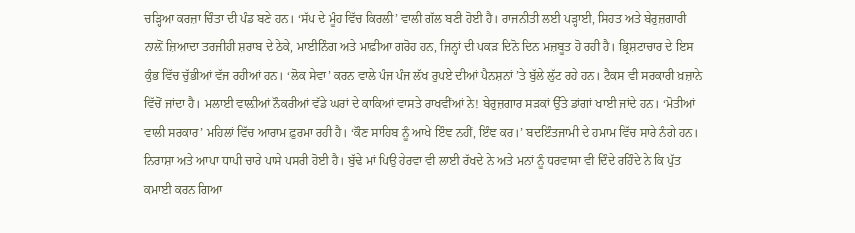ਚੜ੍ਹਿਆ ਕਰਜ਼ਾ ਚਿੰਤਾ ਦੀ ਪੰਡ ਬਣੇ ਹਨ। ‘ਸੱਪ ਦੇ ਮੂੰਹ ਵਿੱਚ ਕਿਰਲੀ’ ਵਾਲੀ ਗੱਲ ਬਣੀ ਹੋਈ ਹੈ। ਰਾਜਨੀਤੀ ਲਈ ਪੜ੍ਹਾਈ, ਸਿਹਤ ਅਤੇ ਬੇਰੁਜ਼ਗਾਰੀ ਨਾਲ਼ੋਂ ਜ਼ਿਆਦਾ ਤਰਜੀਹੀ ਸ਼ਰਾਬ ਦੇ ਠੇਕੇ, ਮਾਈਨਿੰਗ ਅਤੇ ਮਾਫ਼ੀਆ ਗਰੋਹ ਹਨ, ਜਿਨ੍ਹਾਂ ਦੀ ਪਕੜ ਦਿਨੋ ਦਿਨ ਮਜ਼ਬੂਤ ਹੋ ਰਹੀ ਹੈ। ਭ੍ਰਿਸ਼ਟਾਚਾਰ ਦੇ ਇਸ ਕੁੰਭ ਵਿੱਚ ਚੁੱਭੀਆਂ ਵੱਜ ਰਹੀਆਂ ਹਨ। ‘ਲੋਕ ਸੇਵਾ’ ਕਰਨ ਵਾਲੇ ਪੰਜ ਪੰਜ ਲੱਖ ਰੁਪਏ ਦੀਆਂ ਪੈਨਸ਼ਨਾਂ ’ਤੇ ਬੁੱਲੇ ਲੁੱਟ ਰਹੇ ਹਨ। ਟੈਕਸ ਵੀ ਸਰਕਾਰੀ ਖ਼ਜ਼ਾਨੇ ਵਿੱਚੋਂ ਜਾਂਦਾ ਹੈ। ਮਲਾਈ ਵਾਲ਼ੀਆਂ ਨੌਕਰੀਆਂ ਵੱਡੇ ਘਰਾਂ ਦੇ ਕਾਕਿਆਂ ਵਾਸਤੇ ਰਾਖਵੀਂਆਂ ਨੇ! ਬੇਰੁਜ਼ਗਾਰ ਸੜਕਾਂ ਉੱਤੇ ਡਾਂਗਾਂ ਖਾਈ ਜਾਂਦੇ ਹਨ। ‘ਮੋਤੀਆਂ ਵਾਲੀ ਸਰਕਾਰ’ ਮਹਿਲਾਂ ਵਿੱਚ ਆਰਾਮ ਫ਼ੁਰਮਾ ਰਹੀ ਹੈ। ‘ਕੌਣ ਸਾਹਿਬ ਨੂੰ ਆਖੇ ਇੰਞ ਨਹੀਂ, ਇੰਞ ਕਰ।’ ਬਦਇੰਤਜਾਮੀ ਦੇ ਹਮਾਮ ਵਿੱਚ ਸਾਰੇ ਨੰਗੇ ਹਨ। ਨਿਰਾਸ਼ਾ ਅਤੇ ਆਪਾ ਧਾਪੀ ਚਾਰੇ ਪਾਸੇ ਪਸਰੀ ਹੋਈ ਹੈ। ਬੁੱਢੇ ਮਾਂ ਪਿਉ ਹੇਰਵਾ ਵੀ ਲਾਈ ਰੱਖਦੇ ਨੇ ਅਤੇ ਮਨਾਂ ਨੂੰ ਧਰਵਾਸਾ ਵੀ ਦਿੰਦੇ ਰਹਿੰਦੇ ਨੇ ਕਿ ਪੁੱਤ ਕਮਾਈ ਕਰਨ ਗਿਆ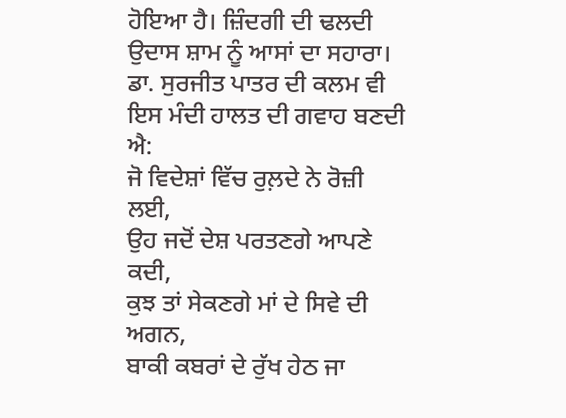ਹੋਇਆ ਹੈ। ਜ਼ਿੰਦਗੀ ਦੀ ਢਲਦੀ ਉਦਾਸ ਸ਼ਾਮ ਨੂੰ ਆਸਾਂ ਦਾ ਸਹਾਰਾ। ਡਾ. ਸੁਰਜੀਤ ਪਾਤਰ ਦੀ ਕਲਮ ਵੀ ਇਸ ਮੰਦੀ ਹਾਲਤ ਦੀ ਗਵਾਹ ਬਣਦੀ ਐ:
ਜੋ ਵਿਦੇਸ਼ਾਂ ਵਿੱਚ ਰੁਲ਼ਦੇ ਨੇ ਰੋਜ਼ੀ ਲਈ,
ਉਹ ਜਦੋਂ ਦੇਸ਼ ਪਰਤਣਗੇ ਆਪਣੇ ਕਦੀ,
ਕੁਝ ਤਾਂ ਸੇਕਣਗੇ ਮਾਂ ਦੇ ਸਿਵੇ ਦੀ ਅਗਨ,
ਬਾਕੀ ਕਬਰਾਂ ਦੇ ਰੁੱਖ ਹੇਠ ਜਾ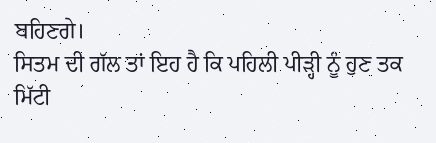ਬਹਿਣਗੇ।
ਸਿਤਮ ਦੀ ਗੱਲ ਤਾਂ ਇਹ ਹੈ ਕਿ ਪਹਿਲੀ ਪੀੜ੍ਹੀ ਨੂੰ ਹੁਣ ਤਕ ਮਿੱਟੀ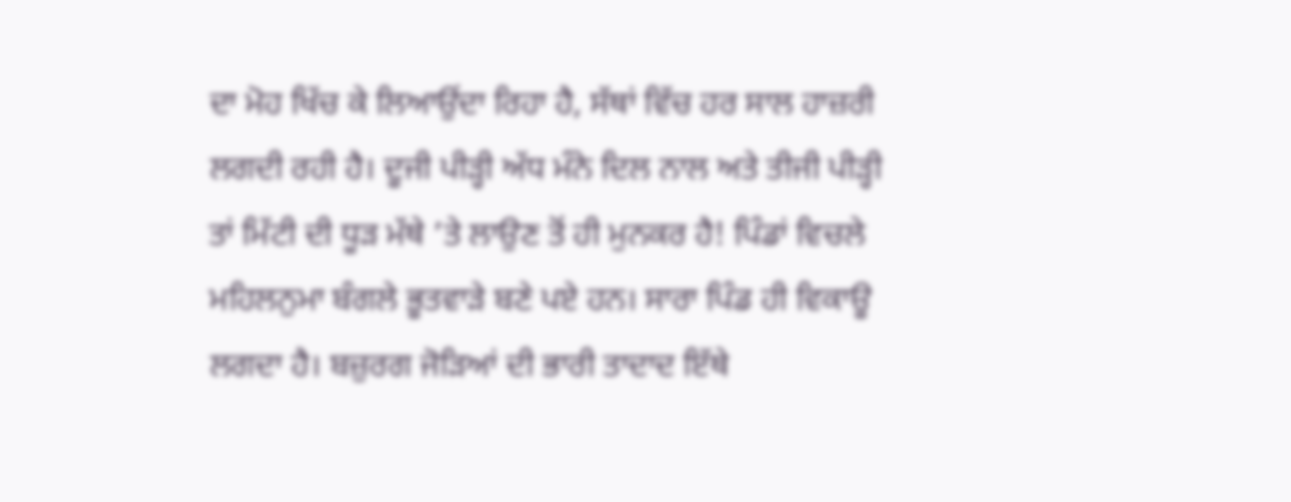ਦਾ ਮੋਹ ਖਿੱਚ ਕੇ ਲਿਆਉਂਦਾ ਰਿਹਾ ਹੈ, ਸੱਥਾਂ ਵਿੱਚ ਹਰ ਸਾਲ ਹਾਜ਼ਰੀ ਲਗਦੀ ਰਹੀ ਹੈ। ਦੂਜੀ ਪੀੜ੍ਹੀ ਅੱਧ ਮੰਨੇ ਦਿਲ ਨਾਲ ਅਤੇ ਤੀਜੀ ਪੀੜ੍ਹੀ ਤਾਂ ਮਿੱਟੀ ਦੀ ਧੂੜ ਮੱਥੇ ’ਤੇ ਲਾਉਣ ਤੋਂ ਹੀ ਮੁਨਕਰ ਹੈ! ਪਿੰਡਾਂ ਵਿਚਲੇ ਮਹਿਲਨੁਮਾ ਬੰਗਲੇ ਭੂਤਵਾੜੇ ਬਣੇ ਪਏ ਹਨ। ਸਾਰਾ ਪਿੰਡ ਹੀ ਵਿਕਾਊ ਲਗਦਾ ਹੈ। ਬਜ਼ੁਰਗ ਜੋੜਿਆਂ ਦੀ ਭਾਰੀ ਤਾਦਾਦ ਇੱਥੇ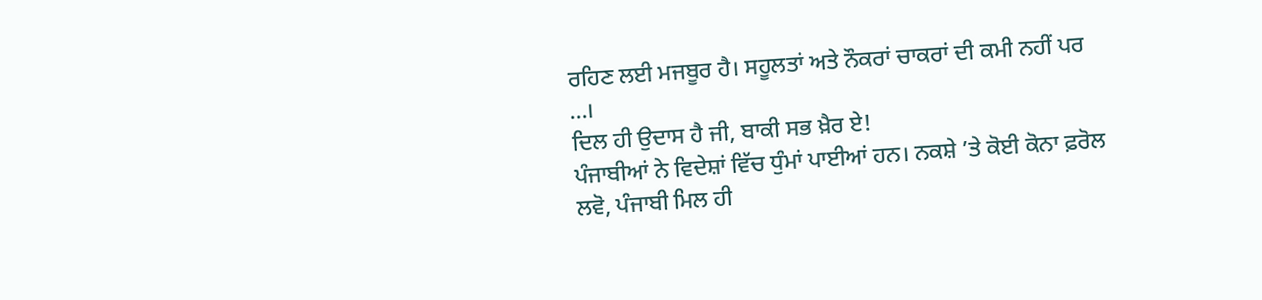ਰਹਿਣ ਲਈ ਮਜਬੂਰ ਹੈ। ਸਹੂਲਤਾਂ ਅਤੇ ਨੌਕਰਾਂ ਚਾਕਰਾਂ ਦੀ ਕਮੀ ਨਹੀਂ ਪਰ …।
ਦਿਲ ਹੀ ਉਦਾਸ ਹੈ ਜੀ, ਬਾਕੀ ਸਭ ਖ਼ੈਰ ਏ!
ਪੰਜਾਬੀਆਂ ਨੇ ਵਿਦੇਸ਼ਾਂ ਵਿੱਚ ਧੁੰਮਾਂ ਪਾਈਆਂ ਹਨ। ਨਕਸ਼ੇ ’ਤੇ ਕੋਈ ਕੋਨਾ ਫ਼ਰੋਲ ਲਵੋ, ਪੰਜਾਬੀ ਮਿਲ ਹੀ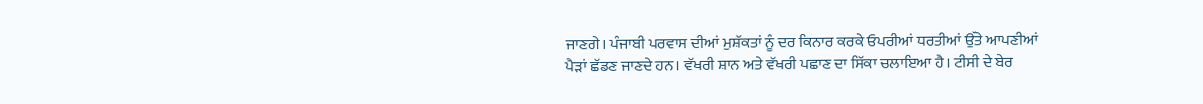ਜਾਣਗੇ। ਪੰਜਾਬੀ ਪਰਵਾਸ ਦੀਆਂ ਮੁਸ਼ੱਕਤਾਂ ਨੂੰ ਦਰ ਕਿਨਾਰ ਕਰਕੇ ਓਪਰੀਆਂ ਧਰਤੀਆਂ ਉੱਤੇ ਆਪਣੀਆਂ ਪੈੜਾਂ ਛੱਡਣ ਜਾਣਦੇ ਹਨ। ਵੱਖਰੀ ਸ਼ਾਨ ਅਤੇ ਵੱਖਰੀ ਪਛਾਣ ਦਾ ਸਿੱਕਾ ਚਲਾਇਆ ਹੈ। ਟੀਸੀ ਦੇ ਬੇਰ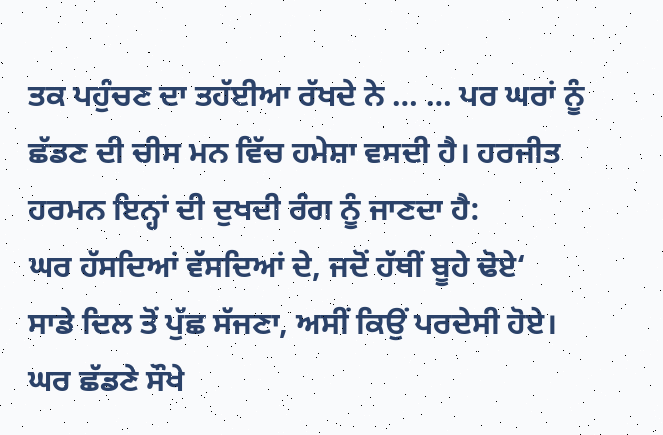ਤਕ ਪਹੁੰਚਣ ਦਾ ਤਹੱਈਆ ਰੱਖਦੇ ਨੇ … … ਪਰ ਘਰਾਂ ਨੂੰ ਛੱਡਣ ਦੀ ਚੀਸ ਮਨ ਵਿੱਚ ਹਮੇਸ਼ਾ ਵਸਦੀ ਹੈ। ਹਰਜੀਤ ਹਰਮਨ ਇਨ੍ਹਾਂ ਦੀ ਦੁਖਦੀ ਰੰਗ ਨੂੰ ਜਾਣਦਾ ਹੈ:
ਘਰ ਹੱਸਦਿਆਂ ਵੱਸਦਿਆਂ ਦੇ, ਜਦੋਂ ਹੱਥੀਂ ਬੂਹੇ ਢੋਏ‘
ਸਾਡੇ ਦਿਲ ਤੋਂ ਪੁੱਛ ਸੱਜਣਾ, ਅਸੀਂ ਕਿਉਂ ਪਰਦੇਸੀ ਹੋਏ।
ਘਰ ਛੱਡਣੇ ਸੌਖੇ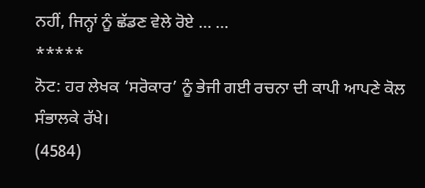ਨਹੀਂ, ਜਿਨ੍ਹਾਂ ਨੂੰ ਛੱਡਣ ਵੇਲੇ ਰੋਏ … …
*****
ਨੋਟ: ਹਰ ਲੇਖਕ ‘ਸਰੋਕਾਰ’ ਨੂੰ ਭੇਜੀ ਗਈ ਰਚਨਾ ਦੀ ਕਾਪੀ ਆਪਣੇ ਕੋਲ ਸੰਭਾਲਕੇ ਰੱਖੇ।
(4584)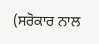(ਸਰੋਕਾਰ ਨਾਲ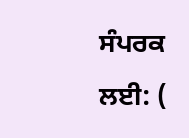ਸੰਪਰਕ ਲਈ: (